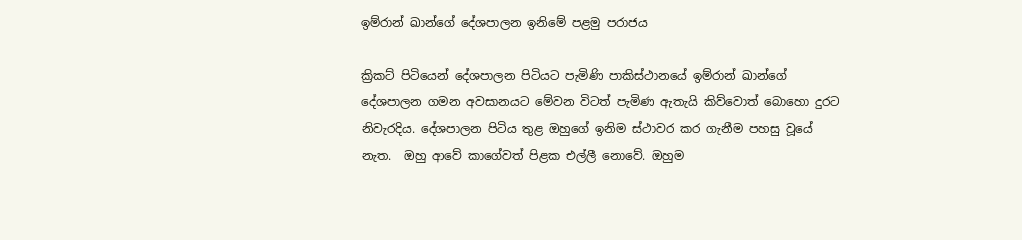ඉම්රාන් ඛාන්ගේ දේශපාලන ඉනිමේ පළමු පරාජය

ක්‍රිකට් පිටියෙන් දේශපාලන පිටියට පැමිණි පාකිස්ථානයේ ඉම්රාන් ඛාන්ගේ දේශපාලන ගමන අවසානයට මේවන විටත් පැමිණ ඇතැයි කිව්වොත් බොහො දුරට නිවැරදිය. දේශපාලන පිටිය තුළ ඔහුගේ ඉනිම ස්ථාවර කර ගැනීම පහසු වූයේ නැත.  ඔහු ආවේ කාගේවත් පිළක එල්ලී නොවේ. ඔහුම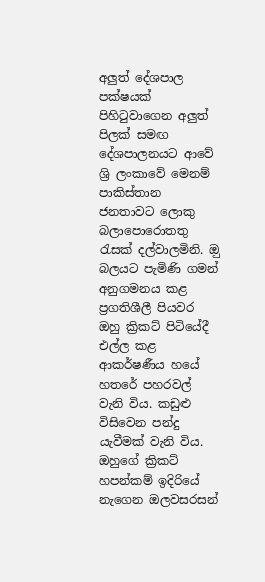අලුත් දේශපාල පක්ෂයක් පිහිටුවාගෙන අලුත් පිලක් සමඟ දේශපාලනයට ආවේ ශ්‍රි ලංකාවේ මෙනම් පාකිස්තාන ජනතාවට ලොකු බලාපොරොතතු රැසක් දල්වාලමිනි. ඔු බලයට පැමිණි ගමන් අනුගමනය කළ ප්‍රගතිශීලී පියවර ඔහු ක්‍රිකට් පිටියේදී එල්ල කළ ආකර්ෂණීය හයේ හතරේ පහරවල් වැනි විය. කඩුළු විසිවෙන පන්දු යැවීමක් වැනි විය. ඔහුගේ ක්‍රිකට් හපන්කම් ඉදිරියේ නැගෙන ඔලවසරසන්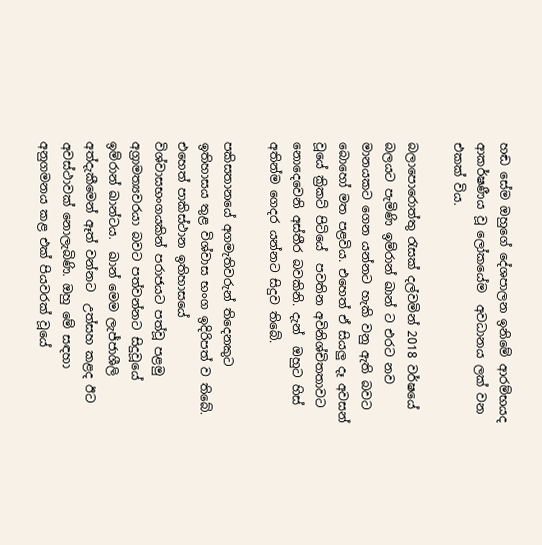හඬ සේම ඔහුගේ දේශපාලන ඉනිමේ ආරම්භයද ආකර්ෂණීය වූ ලෝකයේම  අවධානය ලක් වන එකක් විය.

බලාපොරොත්තු රැසක් දල්වමින් 2018 වර්ෂයේ බලයට පැමිණි ඉම්රාන් ඛාන් ට එරට නව මානයකට ගෙන යන්නට හැකි වනු ඇති බවට බොහෝ මත පළවිය. එහෙත් ඒ සියලු දෑ අවසන් වූයේ ක්‍රිකට් පිටියේ  පවතින අවිනිශ්චිතතාවට නොදෙවෙනි අස්තීර බවකිනි. දැන්  ඔහුට හිස් අතින්ම ගෙදර යන්නට සිදුව තිබේ.

පකිසතානයේ අගමැතිවරුන් තිදෙනකුට ඉතිහාසය තුළ විශ්වාස භංග ඉදිරිපත් ව තිබේ. එහෙත් පාකිස්ථාන ඉතිහාසයේ විශ්වාසභංගයකින් පරාජයට පත්වූ පළමු අග්‍රාමත්‍යවරයා බවට පත්වන්නට සිදුවූයේ ඉම්රාන් ඛාන්ටය.  ඛාන් මෙම ලැජ්ජාශීලි අත්දැකීමෙන් ඈත් වන්නට  උත්සහ කළද ඊට අවස්ථාවක් නොලැබිණි. ඔහු මේ සඳහා අනුගමනය කළ එක් පියවරක් වූයේ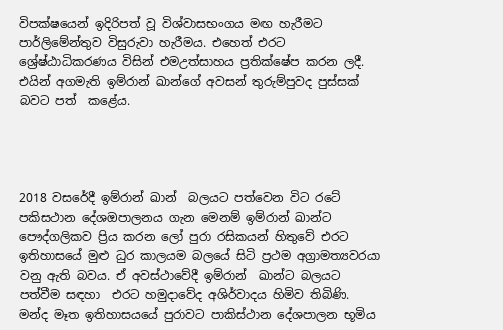විපක්ෂයෙන් ඉදිරිපත් වූ විශ්වාසභංගය මඟ හැරීමට පාර්ලිමේන්තුව විසුරුවා හැරීමය. එහෙත් එරට ශ්‍රේෂ්ඨාධිකරණය විසින් එමඋත්සාහය ප්‍රතික්ෂේප කරන ලදී.  එයින් අගමැති ඉම්රාන් ඛාන්ගේ අවසන් තුරුම්පුවද පුස්සක් බවට පත්  කළේය.




2018 වසරේදී ඉම්රාන් ඛාන්  බලයට පත්වෙන විට රටේ පකිසථාන දේශඔපාලනය ගැන මෙනම් ඉම්රාන් ඛාන්ට පෞද්ගලිකව ප්‍රිය කරන ලෝ පුරා රසිකයන් හිතුවේ එරට ඉතිහාසයේ මුළු ධුර කාලයම බලයේ සිටි ප්‍රථම අග්‍රාමත්‍යවරයා වනු ඇති බවය. ඒ අවස්ථාවේදී ඉම්රාන්  ඛාන්ට බලයට පත්වීම සඳහා  එරට හමුදාවේද අශිර්වාදය හිමිව තිබිණි.  මන්ද මෑත ඉතිහාසයයේ පුරාවට පාකිස්ථාන දේශපාලන භූමිය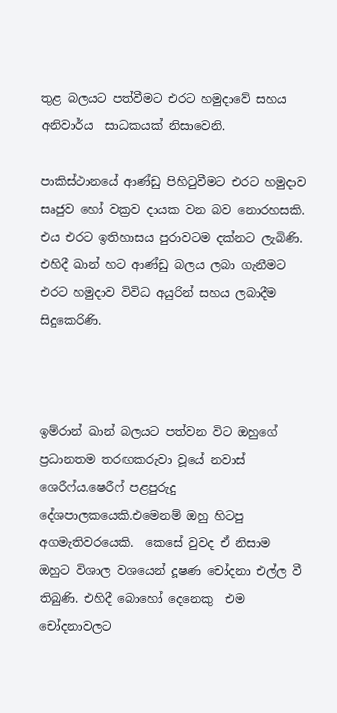තුළ බලයට පත්වීමට එරට හමුදාවේ සහය අනිවාර්ය  සාධකයක් නිසාවෙනි.

පාකිස්ථානයේ ආණ්ඩු පිහිටුවීමට එරට හමුදාව සෘජුව හෝ වක්‍රව දායක වන බව නොරහසකි. එය එරට ඉතිහාසය පුරාවටම දක්නට ලැබිණි. එහිදී ඛාන් හට ආණ්ඩු බලය ලබා ගැනීමට එරට හමුදාව විවිධ අයුරින් සහය ලබාදීම සිදුකෙරිණි.



ඉම්රාන් ඛාන් බලයට පත්වන විට ඔහුගේ ප්‍රධානතම තරඟකරුවා වූයේ නවාස්  ශෙරීෆ්ය.ෂෙරීෆ් පළපුරුදු දේශපාලකයෙකි.එමෙනම් ඔහු හිටපු අගමැතිවරයෙකි.  කෙසේ වුවද ඒ නිසාම  ඔහුට විශාල වශයෙන් දූෂණ චෝදනා එල්ල වී තිබුණි. එහිදී බොහෝ දෙනෙකු  එම චෝදනාවලට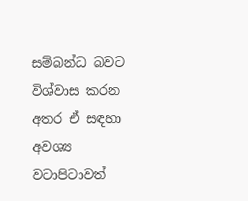සම්බන්ධ බවට විශ්වාස කරන අතර ඒ සඳහා අවශ්‍ය වටාපිටාවත්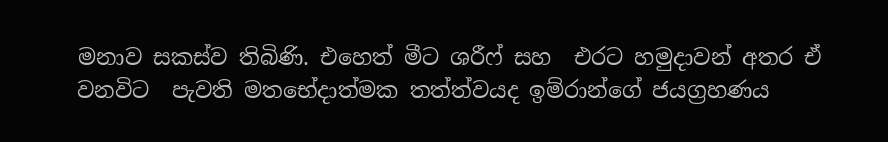මනාව සකස්ව තිබිණි. එහෙත් මීට ශරීෆ් සහ  එරට හමුදාවන් අතර ඒ වනවිට  පැවති මතභේදාත්මක තත්ත්වයද ඉම්රාන්ගේ ජයග්‍රහණය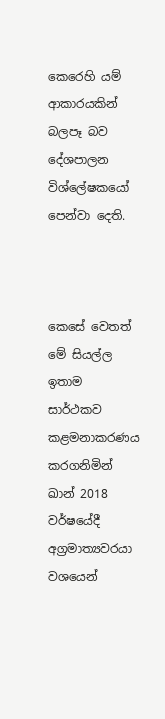කෙරෙහි යම් ආකාරයකින් බලපෑ බව දේශපාලන විශ්ලේෂකයෝ පෙන්වා දෙති.



කෙසේ වෙතත් මේ සියල්ල ඉතාම සාර්ථකව කළමනාකරණය කරගනිමින් ඛාන් 2018 වර්ෂයේදී අග්‍රමාත්‍යවරයා වශයෙන්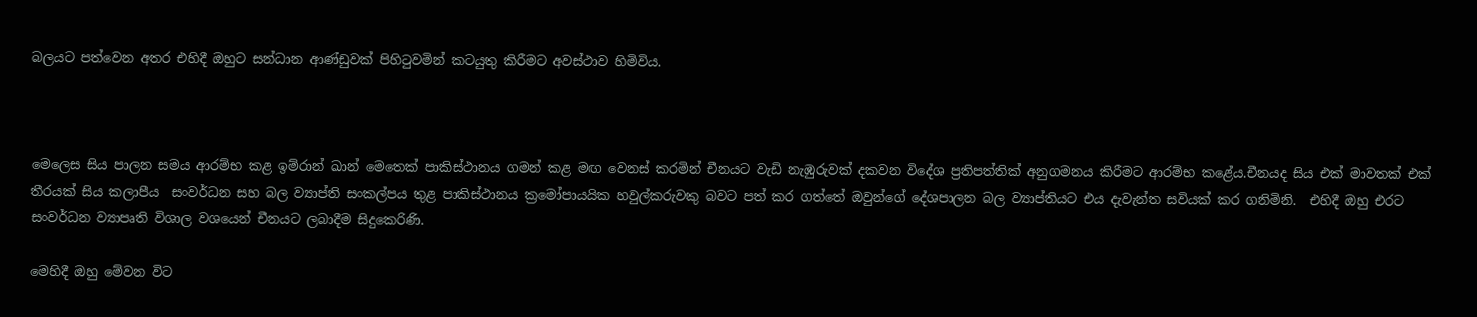බලයට පත්වෙන අතර එහිදී ඔහුට සන්ධාන ආණ්ඩුවක් පිහිටුවමින් කටයුතු කිරීමට අවස්ථාව හිමිවිය.



මෙලෙස සිය පාලන සමය ආරම්භ කළ ඉම්රාන් ඛාන් මෙතෙක් පාකිස්ථානය ගමන් කළ මඟ වෙනස් කරමින් චීනයට වැඩි නැඹුරුවක් දකවන විදේශ ප්‍රතිපත්තික් අනුගමනය කිරීමට ආරම්භ කළේය.චීනයද සිය එක් මාවතක් එක් තීරයක් සිය කලාපීය  සංවර්ධන සහ බල ව්‍යාප්ති සංකල්පය තුළ පාකිස්ථානය ක්‍රමෝපායයික හවුල්කරුවකු බවට පත් කර ගත්තේ ඔවුන්ගේ දේශපාලන බල ව්‍යාප්තියට එය දැවැන්ත සවියක් කර ගනිමිනි.  එහිදී ඔහු එරට සංවර්ධන ව්‍යාපෘති විශාල වශයෙන් චීනයට ලබාදීම සිදුකෙරිණි.

මෙහිදී ඔහු මේවන විට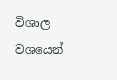විශාල වශයෙන්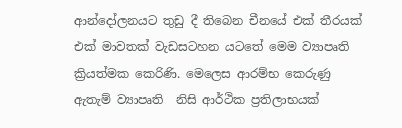ආන්දෝලනයට තුඩු දී තිබෙන චීනයේ එක් තීරයක් එක් මාවතක් වැඩසටහන යටතේ මෙම ව්‍යාපෘති ක්‍රියත්මක කෙරිණි. මෙලෙස ආරම්භ කෙරුණු ඇතැම් ව්‍යාපෘති  නිසි ආර්ථික ප්‍රතිලාභයක්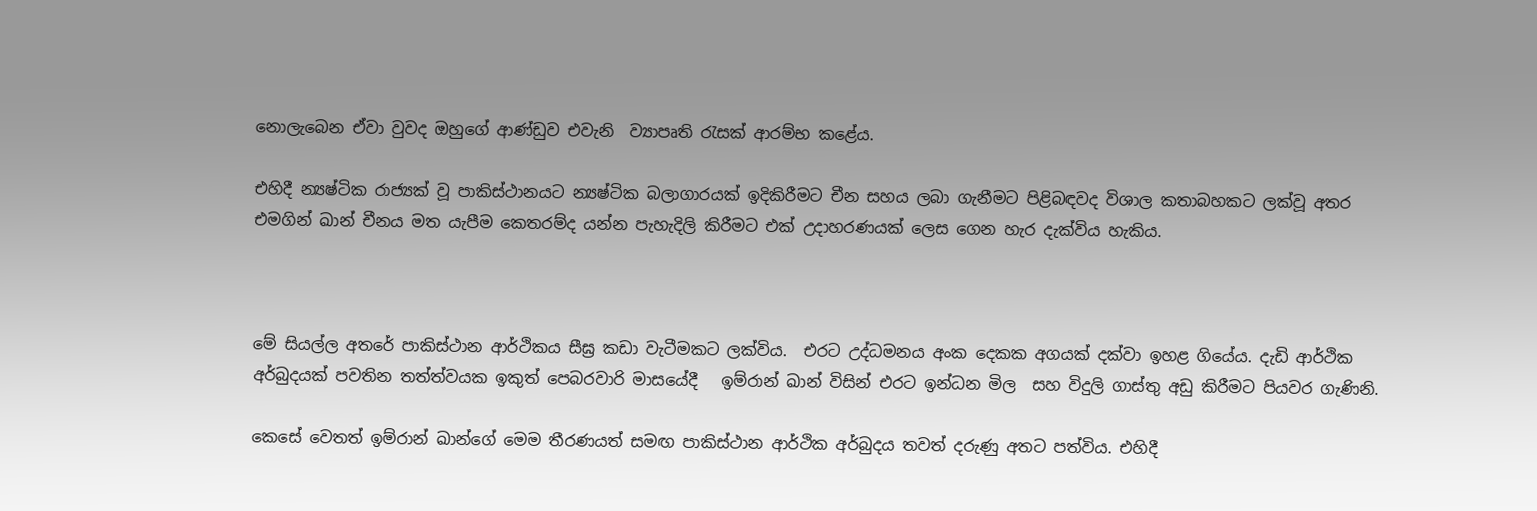නොලැබෙන ඒවා වුවද ඔහුගේ ආණ්ඩුව එවැනි  ව්‍යාපෘති රැසක් ආරම්භ කළේය.

එහිදී න්‍යෂ්ටික රාජ්‍යක් වූ පාකිස්ථානයට න්‍යෂ්ටික බලාගාරයක් ඉදිකිරීමට චීන සහය ලබා ගැනීමට පිළිබඳවද විශාල කතාබහකට ලක්වූ අතර එමගින් ඛාන් චීනය මත යැපීම කෙතරම්ද යන්න පැහැදිලි කිරීමට එක් උදාහරණයක් ලෙස ගෙන හැර දැක්විය හැකිය.



මේ සියල්ල අතරේ පාකිස්ථාන ආර්ථිකය සීඝ්‍ර කඩා වැටීමකට ලක්විය.  එරට උද්ධමනය අංක දෙකක අගයක් දක්වා ඉහළ ගියේය. දැඩි ආර්ථික අර්බුදයක් පවතින තත්ත්වයක ඉකුත් පෙබරවාරි මාසයේදී   ඉම්රාන් ඛාන් විසින් එරට ඉන්ධන මිල  සහ විදුලි ගාස්තු අඩු කිරීමට පියවර ගැණිනි.

කෙසේ වෙතත් ඉම්රාන් ඛාන්ගේ මෙම තීරණයත් සමඟ පාකිස්ථාන ආර්ථික අර්බුදය තවත් දරුණු අතට පත්විය. එහිදී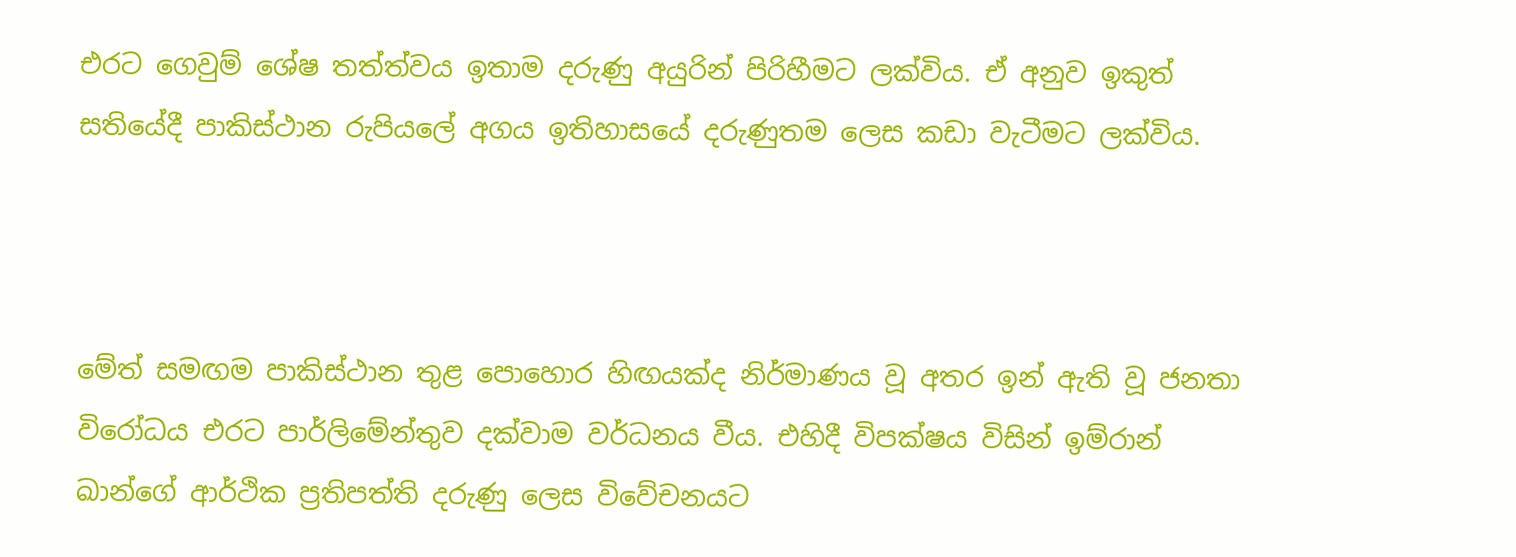එරට ගෙවුම් ශේෂ තත්ත්වය ඉතාම දරුණු අයුරින් පිරිහීමට ලක්විය. ඒ අනුව ඉකුත් සතියේදී පාකිස්ථාන රුපියලේ අගය ඉතිහාසයේ දරුණුතම ලෙස කඩා වැටීමට ලක්විය.



මේත් සමඟම පාකිස්ථාන තුළ පොහොර හිඟයක්ද නිර්මාණය වූ අතර ඉන් ඇති වූ ජනතා විරෝධය එරට පාර්ලිමේන්තුව දක්වාම වර්ධනය වීය. එහිදී විපක්ෂය විසින් ඉම්රාන් ඛාන්ගේ ආර්ථික ප්‍රතිපත්ති දරුණු ලෙස විවේචනයට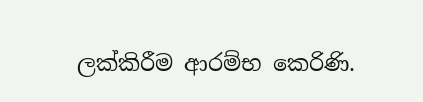ලක්කිරීම ආරම්භ කෙරිණි.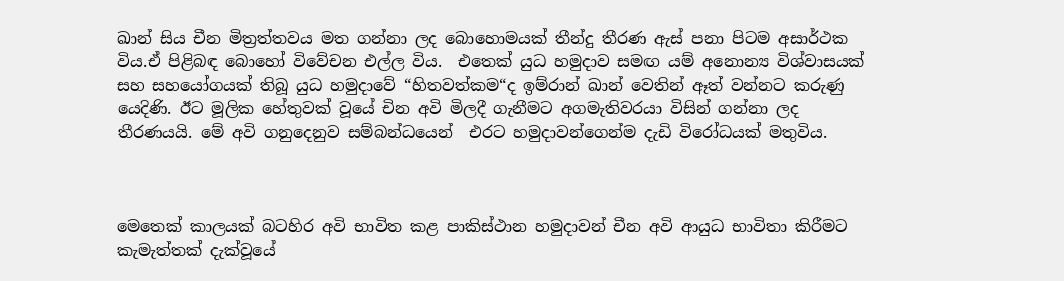ඛාන් සිය චීන මිත්‍රත්තවය මත ගන්නා ලද බොහොමයක් තීන්දු තීරණ ඇස් පනා පිටම අසාර්ථක විය.ඒ පිළිබඳ බොහෝ විවේචන එල්ල විය.  එතෙක් යුධ හමුදාව සමඟ යම් අනොන්‍ය විශ්වාසයක් සහ සහයෝගයක් තිබූ යුධ හමුදාවේ “හිතවත්කම“ද ඉම්රාන් ඛාන් වෙතින් ඈත් වන්නට කරුණු යෙදිණි. ඊට මූලික හේතුවක් වූයේ චින අවි මිලදී ගැනීමට අගමැතිවරයා විසින් ගන්නා ලද තීරණයයි. මේ අවි ගනුදෙනුව සම්බන්ධයෙන්  එරට හමුදාවන්ගෙන්ම දැඩි විරෝධයක් මතුවිය.



මෙතෙක් කාලයක් බටහිර අවි භාවිත කළ පාකිස්ථාන හමුදාවන් චීන අවි ආයුධ භාවිතා කිරීමට කැමැත්තක් දැක්වූයේ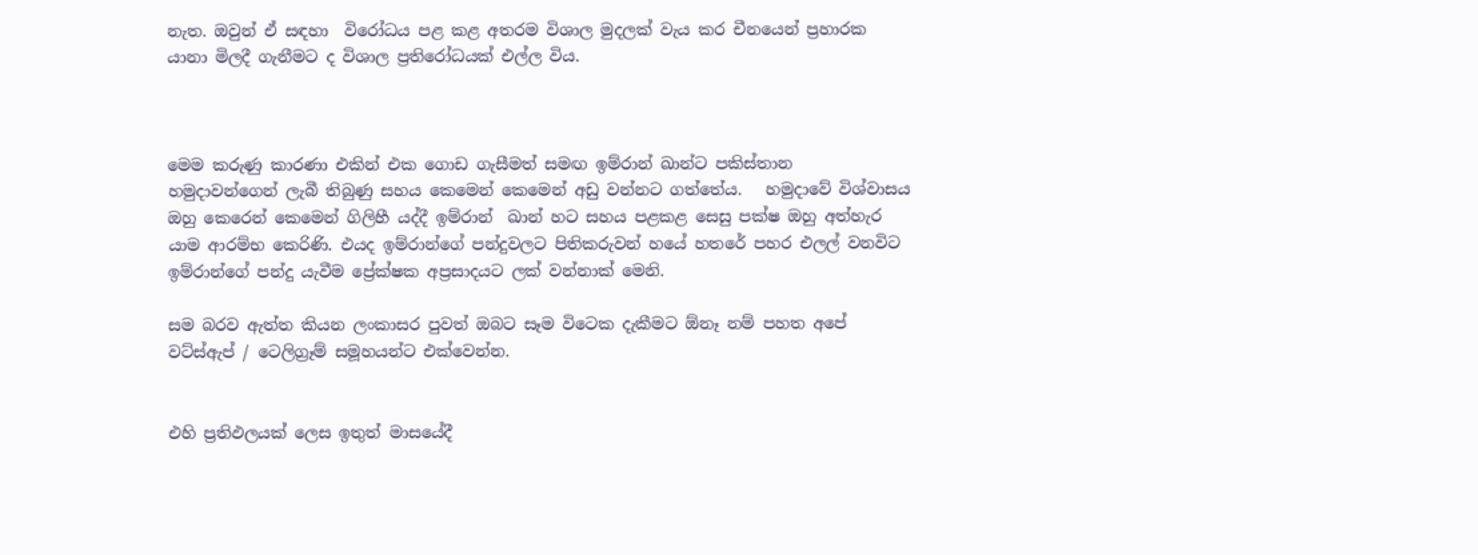නැත. ඔවුන් ඒ සඳහා  විරෝධය පළ කළ අතරම විශාල මුදලක් වැය කර චීනයෙන් ප්‍රහාරක යානා මිලදී ගැනීමට ද විශාල ප්‍රතිරෝධයක් එල්ල විය.



මෙම කරුණු කාරණා එකින් එක ගොඩ ගැසීමත් සමඟ ඉම්රාන් ඛාන්ට පකිස්තාන  හමුදාවන්ගෙන් ලැබී තිබුණු සහය කෙමෙන් කෙමෙන් අඩු වන්නට ගත්තේය.   හමුදාවේ විශ්වාසය ඔහු‍ කෙරෙන් කෙමෙන් ගිලිහී යද්දී ඉම්රාන්  ඛාන් හට සහය පළකළ සෙසු පක්ෂ ඔහු අත්හැර යාම ආරම්භ කෙරිණි. එයද ඉම්රාන්ගේ පන්දුවලට පිතිකරුවන් හයේ හතරේ පහර එලල් වනවිට ඉම්රාන්ගේ පන්දු යැවීම ප්‍රේක්ෂක අප්‍රසාදයට ලක් වන්නාක් මෙනි.

සම බරව ඇත්ත කියන ලංකාසර පුවත් ඔබට සෑම විටෙක දැකීමට ඕනෑ නම් පහත අපේ වට්ස්ඇප් / ටෙලිග්‍රෑම් සමූහයන්ට එක්වෙන්න.


එහි ප්‍රතිඵලයක් ලෙස ඉතුත් මාසයේදී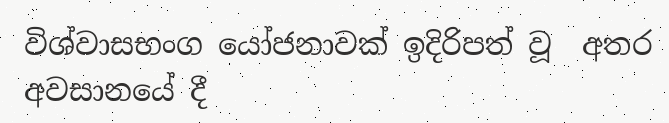විශ්වාසභංග යෝජනාවක් ඉදිරිපත් වූ  අතර  අවසානයේ දී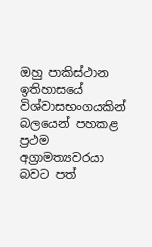ඔහු පාකිස්ථාන ඉතිහාසයේ විශ්වාසභංගයකින් බලයෙන් පහකළ ප්‍රථම අග්‍රාමත්‍යවරයා බවට පත්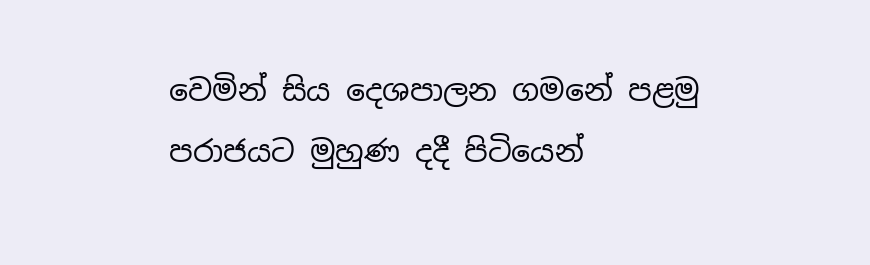වෙමින් සිය දෙශපාලන ගමනේ පළමු පරාජයට මුහුණ දදී පිටියෙන්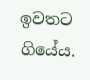ඉවතට ගියේය.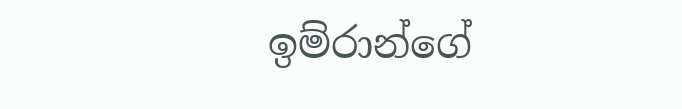ඉම්රාන්ගේ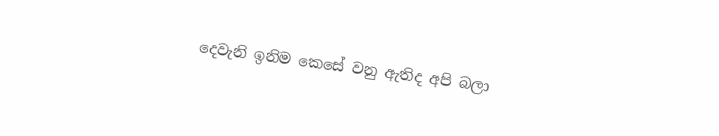දෙවැනි ඉනිම කෙසේ වනු ඇතිද අපි බලා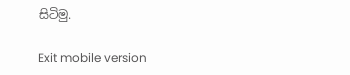සිටිමු.

Exit mobile version